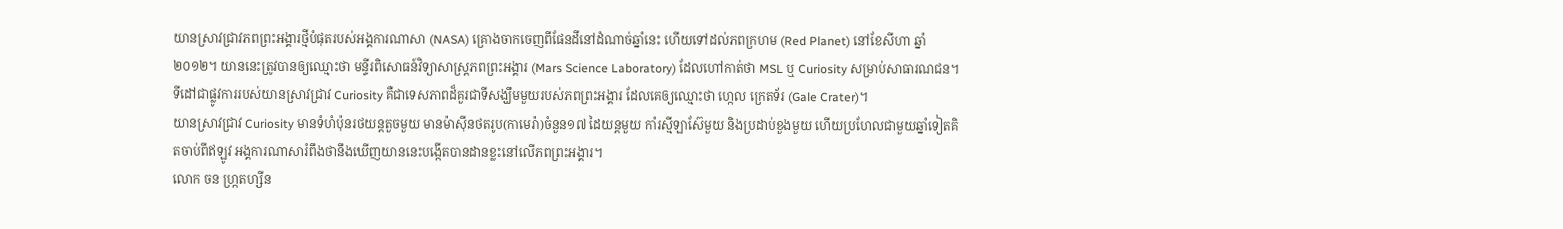យានស្រាវជ្រាវភពព្រះអង្គារថ្មីបំផុតរបស់អង្គការណាសា (NASA) គ្រោងចាកចេញពីផែនដីនៅដំណាច់ឆ្នាំនេះ ហើយទៅដល់ភពក្រហម (Red Planet) នៅខែសីហា ឆ្នាំ២០១២។ យាននេះត្រូវបានឲ្យឈ្មោះថា មន្ទីរពិសោធន៍វិទ្យាសាស្ត្រភពព្រះអង្គារ (Mars Science Laboratory) ដែលហៅកាត់ថា MSL ឬ Curiosity សម្រាប់សាធារណជន។ ទីដៅជាផ្លូវការរបស់យានស្រាវជ្រាវ Curiosity គឺជាទេសភាពដ៏គួរជាទីសង្ឃឹមមួយរបស់ភពព្រះអង្គារ ដែលគេឲ្យឈ្មោះថា ហ្កេល ក្រេតទ័រ (Gale Crater)។
យានស្រាវជ្រាវ Curiosity មានទំហំប៉ុនរថយន្តតួចមួយ មានម៉ាស៊ីនថតរូប(កាមេរ៉ា)ចំនួន១៧ ដៃយន្តមួយ កាំរស្មីឡាស៊ែមួយ និងប្រដាប់ខួងមួយ ហើយប្រហែលជាមួយឆ្នាំទៀតគិតចាប់ពីឥឡូវ អង្គការណាសារំពឹងថានឹងឃើញយាននេះបង្កើតបានដានខ្លះនៅលើភពព្រះអង្គារ។
លោក ចន ហ្ក្រតហ្សីន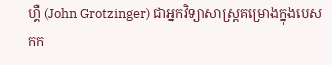ហ្គឺ (John Grotzinger) ជាអ្នកវិទ្យាសាស្ត្រគម្រោងក្នុងបេសកក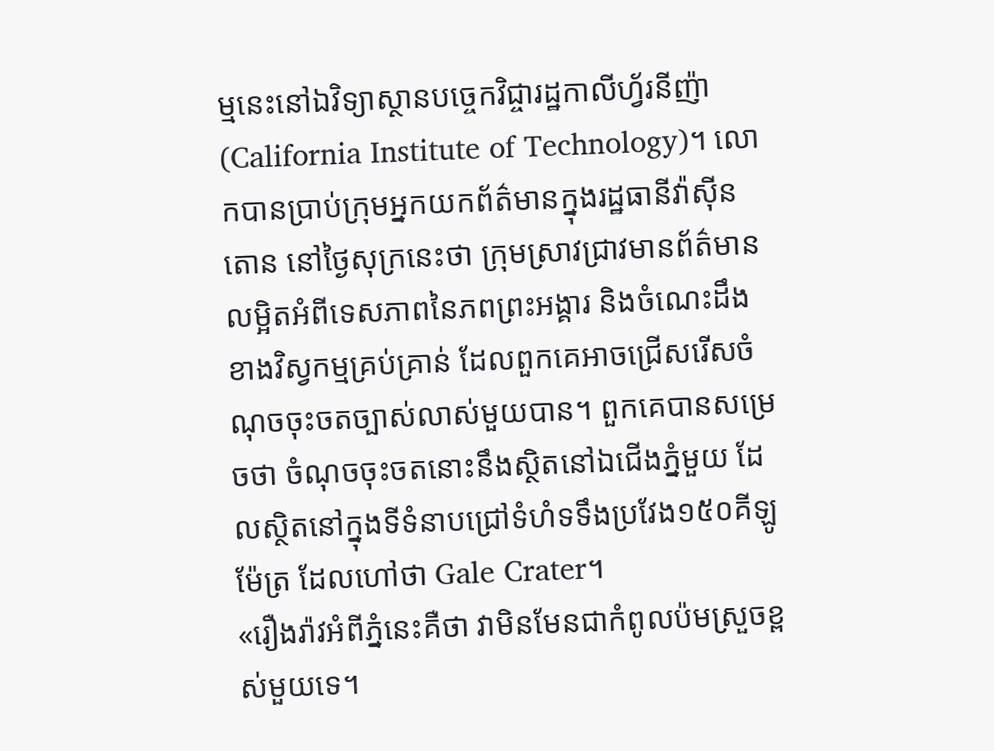ម្មនេះនៅឯវិទ្យាស្ថានបច្ចេកវិជ្ចារដ្ឋកាលីហ្វ័រនីញ៉ា (California Institute of Technology)។ លោកបានប្រាប់ក្រុមអ្នកយកព័ត៌មានក្នុងរដ្ឋធានីវ៉ាស៊ីនតោន នៅថ្ងៃសុក្រនេះថា ក្រុមស្រាវជ្រាវមានព័ត៌មានលម្អិតអំពីទេសភាពនៃភពព្រះអង្គារ និងចំណេះដឹងខាងវិស្វកម្មគ្រប់គ្រាន់ ដែលពួកគេអាចជ្រើសរើសចំណុចចុះចតច្បាស់លាស់មួយបាន។ ពួកគេបានសម្រេចថា ចំណុចចុះចតនោះនឹងស្ថិតនៅឯជើងភ្នំមួយ ដែលស្ថិតនៅក្នុងទីទំនាបជ្រៅទំហំទទឹងប្រវែង១៥០គីឡូម៉ែត្រ ដែលហៅថា Gale Crater។
«រឿងរ៉ាវអំពីភ្នំនេះគឺថា វាមិនមែនជាកំពូលប៉មស្រួចខ្ពស់មួយទេ។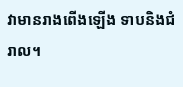វាមានរាងពើងឡើង ទាបនិងជំរាល។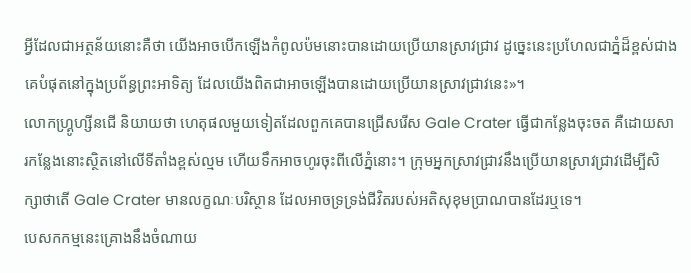អ្វីដែលជាអត្ថន័យនោះគឺថា យើងអាចបើកឡើងកំពូលប៉មនោះបានដោយប្រើយានស្រាវជ្រាវ ដូច្នេះនេះប្រហែលជាភ្នំដ៏ខ្ពស់ជាងគេបំផុតនៅក្នុងប្រព័ន្ធព្រះអាទិត្យ ដែលយើងពិតជាអាចឡើងបានដោយប្រើយានស្រាវជ្រាវនេះ»។
លោកហ្គ្រូហ្សីនជើ និយាយថា ហេតុផលមួយទៀតដែលពួកគេបានជ្រើសរើស Gale Crater ធ្វើជាកន្លែងចុះចត គឺដោយសារកន្លែងនោះស្ថិតនៅលើទីតាំងខ្ពស់ល្មម ហើយទឹកអាចហូរចុះពីលើភ្នំនោះ។ ក្រុមអ្នកស្រាវជ្រាវនឹងប្រើយានស្រាវជ្រាវដើម្បីសិក្សាថាតើ Gale Crater មានលក្ខណៈបរិស្ថាន ដែលអាចទ្រទ្រង់ជីវិតរបស់អតិសុខុមប្រាណបានដែរឬទេ។
បេសកកម្មនេះគ្រោងនឹងចំណាយ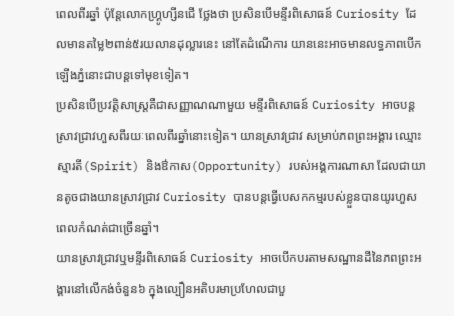ពេលពីរឆ្នាំ ប៉ុន្តែលោកហ្គ្រូហ្សីនជើ ថ្លែងថា ប្រសិនបើមន្ទីរពិសោធន៍ Curiosity ដែលមានតម្លៃ២ពាន់៥រយលានដុល្លារនេះ នៅតែដំណើការ យាននេះអាចមានលទ្ធភាពបើកឡើងភ្នំនោះជាបន្តទៅមុខទៀត។
ប្រសិនបើប្រវត្តិសាស្រ្តគឺជាសញ្ញាណណាមួយ មន្ទីរពិសោធន៍ Curiosity អាចបន្តស្រាវជ្រាវហួសពីរយៈពេលពីរឆ្នាំនោះទៀត។ យានស្រាវជ្រាវ សម្រាប់ភពព្រះអង្គារ ឈ្មោះ ស្មារតី(Spirit) និងឳកាស(Opportunity) របស់អង្គការណាសា ដែលជាយានតូចជាងយានស្រាវជ្រាវ Curiosity បានបន្តធ្វើបេសកកម្មរបស់ខ្លួនបានយូរហួសពេលកំណត់ជាច្រើនឆ្នាំ។
យានស្រាវជ្រាវឬមន្ទីរពិសោធន៍ Curiosity អាចបើកបរតាមសណ្ឋានដីនៃភពព្រះអង្គារនៅលើកង់ចំនួន៦ ក្នុងល្បឿនអតិបរមាប្រហែលជាបួ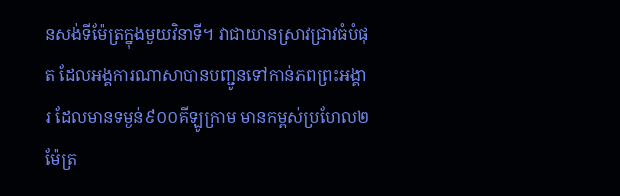នសង់ទីម៉ែត្រក្នុងមួយវិនាទី។ វាជាយានស្រាវជ្រាវធំបំផុត ដែលអង្គការណាសាបានបញ្ជូនទៅកាន់ភពព្រះអង្គារ ដែលមានទម្ងន់៩០០គីឡូក្រាម មានកម្ពស់ប្រហែល២ម៉ែត្រ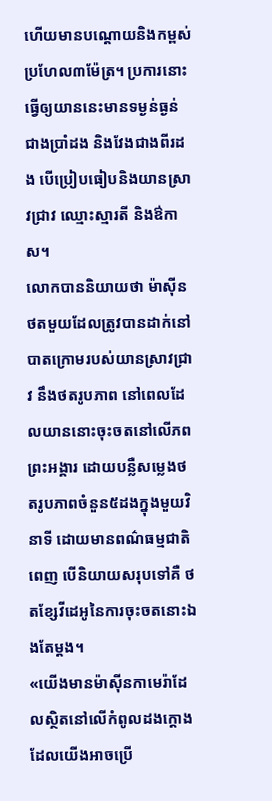ហើយមានបណ្តោយនិងកម្ពស់ប្រហែល៣ម៉ែត្រ។ ប្រការនោះធ្វើឲ្យយាននេះមានទម្ងន់ធ្ងន់ជាងប្រាំដង និងវែងជាងពីរដង បើប្រៀបធៀបនិងយានស្រាវជ្រាវ ឈ្មោះស្មារតី និងឳកាស។
លោកបាននិយាយថា ម៉ាស៊ីនថតមួយដែលត្រូវបានដាក់នៅបាតក្រោមរបស់យានស្រាវជ្រាវ នឹងថតរូបភាព នៅពេលដែលយាននោះចុះចតនៅលើភពព្រះអង្គារ ដោយបន្លឺសម្លេងថតរូបភាពចំនួន៥ដងក្នុងមួយវិនាទី ដោយមានពណ៌ធម្មជាតិពេញ បើនិយាយសរុបទៅគឺ ថតខ្សែវីដេអូនៃការចុះចតនោះឯងតែម្តង។
«យើងមានម៉ាស៊ីនកាមេរ៉ាដែលស្ថិតនៅលើកំពូលដងក្តោង ដែលយើងអាចប្រើ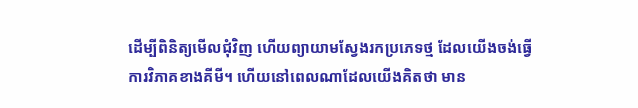ដើម្បីពិនិត្យមើលជុំវិញ ហើយព្យាយាមស្វែងរកប្រភេទថ្ម ដែលយើងចង់ធ្វើការវិភាគខាងគីមី។ ហើយនៅពេលណាដែលយើងគិតថា មាន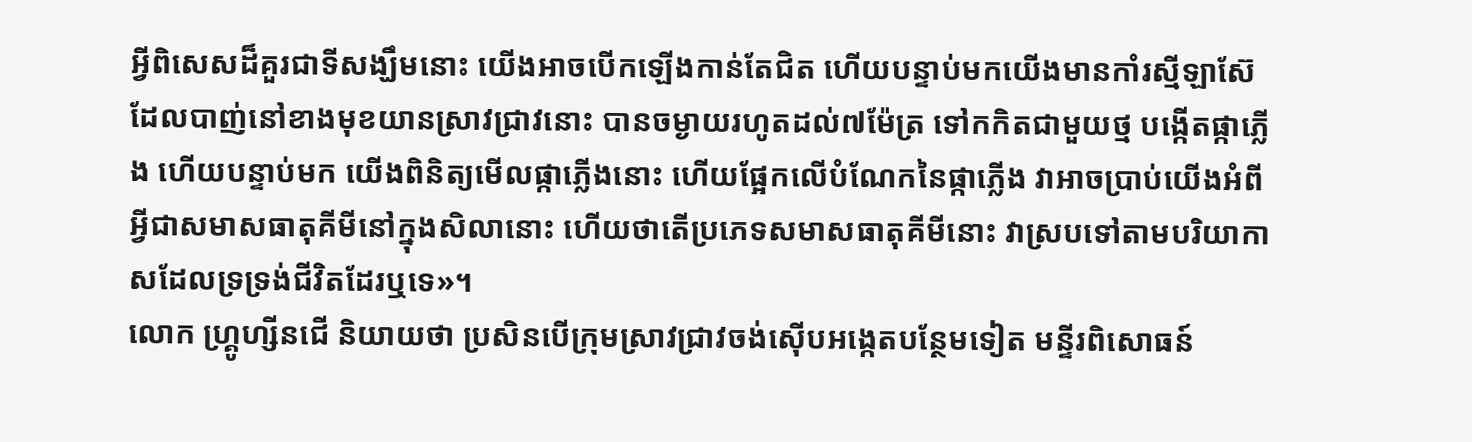អ្វីពិសេសដ៏គួរជាទីសង្ឃឹមនោះ យើងអាចបើកឡើងកាន់តែជិត ហើយបន្ទាប់មកយើងមានកាំរស្មីឡាស៊ែ ដែលបាញ់នៅខាងមុខយានស្រាវជ្រាវនោះ បានចម្ងាយរហូតដល់៧ម៉ែត្រ ទៅកកិតជាមួយថ្ម បង្កើតផ្កាភ្លើង ហើយបន្ទាប់មក យើងពិនិត្យមើលផ្កាភ្លើងនោះ ហើយផ្អែកលើបំណែកនៃផ្កាភ្លើង វាអាចប្រាប់យើងអំពីអ្វីជាសមាសធាតុគីមីនៅក្នុងសិលានោះ ហើយថាតើប្រភេទសមាសធាតុគីមីនោះ វាស្របទៅតាមបរិយាកាសដែលទ្រទ្រង់ជីវិតដែរឬទេ»។
លោក ហ្គ្រូហ្សីនជើ និយាយថា ប្រសិនបើក្រុមស្រាវជ្រាវចង់ស៊ើបអង្កេតបន្ថែមទៀត មន្ទីរពិសោធន៍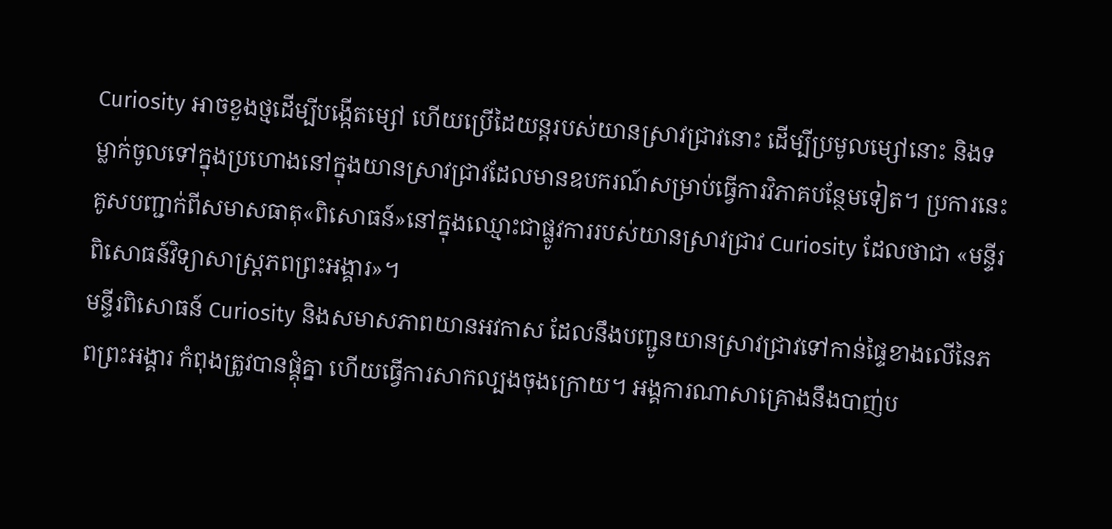Curiosity អាចខួងថ្មដើម្បីបង្កើតម្សៅ ហើយប្រើដៃយន្តរបស់យានស្រាវជ្រាវនោះ ដើម្បីប្រមូលម្សៅនោះ និងទម្លាក់ចូលទៅក្នុងប្រហោងនៅក្នុងយានស្រាវជ្រាវដែលមានឧបករណ៍សម្រាប់ធ្វើការវិភាគបន្ថែមទៀត។ ប្រការនេះគូសបញ្ជាក់ពីសមាសធាតុ«ពិសោធន៍»នៅក្នុងឈ្មោះជាផ្លូវការរបស់យានស្រាវជ្រាវ Curiosity ដែលថាជា «មន្ទីរពិសោធន៍វិទ្យាសាស្ត្រភពព្រះអង្គារ»។
មន្ទីរពិសោធន៍ Curiosity និងសមាសភាពយានអវកាស ដែលនឹងបញ្ជូនយានស្រាវជ្រាវទៅកាន់ផ្ទៃខាងលើនៃភពព្រះអង្គារ កំពុងត្រូវបានផ្គុំគ្នា ហើយធ្វើការសាកល្បងចុងក្រោយ។ អង្គការណាសាគ្រោងនឹងបាញ់ប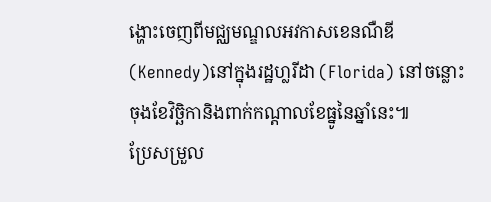ង្ហោះចេញពីមជ្ឈមណ្ឌលអវកាសខេនណឺឌី(Kennedy)នៅក្នុងរដ្ឋហ្លរីដា (Florida) នៅចន្លោះចុងខែវិច្ឆិកានិងពាក់កណ្តាលខែធ្នូនៃឆ្នាំនេះ៕
ប្រែសម្រួល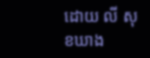ដោយ លី សុខឃាង